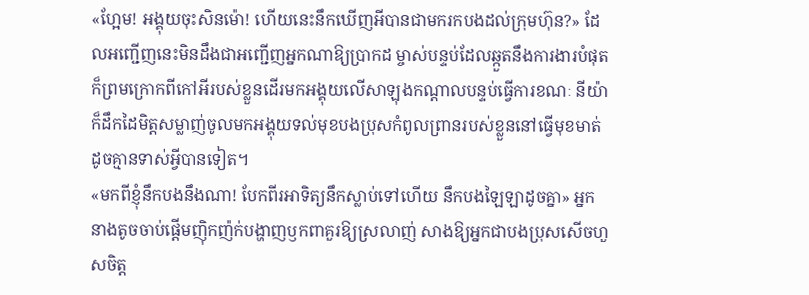«ហ្អែម! អង្គុយចុះសិនម៉ោ! ហើយនេះនឹកឃើញអីបានជាមករកបងដល់ក្រុមហ៊ុន?» ដែលអញ្ជើញនេះមិនដឹងជាអញ្ជើញអ្នកណាឱ្យប្រាកដ ម្ចាស់បន្ទប់ដែលឆ្កួតនឹងការងារបំផុត ក៏ព្រមក្រោកពីកៅអីរបស់ខ្លួនដើរមកអង្គុយលើសាឡុងកណ្ដាលបន្ទប់ធ្វើការខណៈ នីយ៉ាក៏ដឹកដៃមិត្តសម្លាញ់ចូលមកអង្គុយទល់មុខបងប្រុសកំពូលព្រានរបស់ខ្លួននៅធ្វើមុខមាត់ដូចគ្មានទាស់អ្វីបានទៀត។
«មកពីខ្ញុំនឹកបងនឹងណា! បែកពីរអាទិត្យនឹកស្លាប់ទៅហើយ នឹកបងឡៃឡាដូចគ្នា» អ្នកនាងតូចចាប់ផ្ដើមញ៉ិកញ៉ក់បង្ហាញឫកពាគួរឱ្យស្រលាញ់ សាងឱ្យអ្នកជាបងប្រុសសើចហួសចិត្ត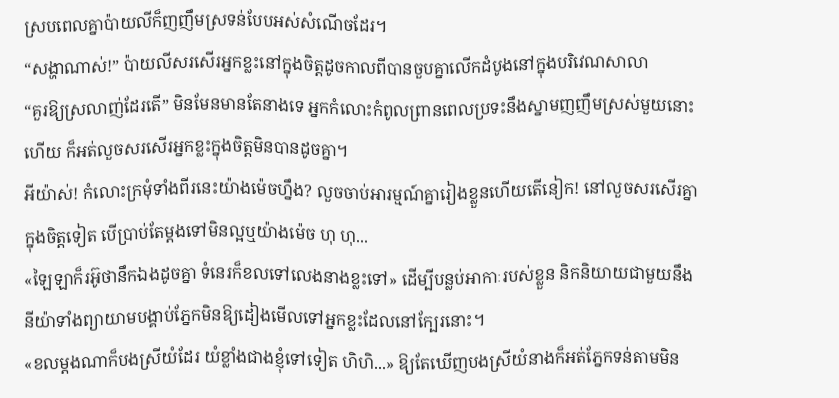ស្របពេលគ្នាប៉ាយលីក៏ញញឹមស្រទន់បែបអស់សំណើចដែរ។
“សង្ហាណាស់!” ប៉ាយលីសរសើរអ្នកខ្លះនៅក្នុងចិត្តដូចកាលពីបានចួបគ្នាលើកដំបូងនៅក្នុងបរិវេណសាលា
“គួរឱ្យស្រលាញ់ដែរតើ” មិនមែនមានតែនាងទេ អ្នកកំលោះកំពូលព្រានពេលប្រទះនឹងស្នាមញញឹមស្រស់មួយនោះហើយ ក៏អត់លួចសរសើរអ្នកខ្លះក្នុងចិត្តមិនបានដូចគ្នា។
អីយ៉ាស់! កំលោះក្រមុំទាំងពីរនេះយ៉ាងម៉េចហ្នឹង? លួចចាប់អារម្មណ៍គ្នារៀងខ្លួនហើយតើនៀក! នៅលួចសរសើរគ្នាក្នុងចិត្តទៀត បើប្រាប់តែម្ដងទៅមិនល្អឬយ៉ាងម៉េច ហុ ហុ...
«ឡៃឡាក៏រអ៊ូថានឹកឯងដូចគ្នា ទំនេរក៏ខលទៅលេងនាងខ្លះទៅ» ដើម្បីបន្លប់អាកាៈរបស់ខ្លួន និកនិយាយជាមួយនឹងនីយ៉ាទាំងព្យាយាមបង្គាប់ភ្នែកមិនឱ្យដៀងមើលទៅអ្នកខ្លះដែលនៅក្បែរនោះ។
«ខលម្ដងណាក៏បងស្រីយំដែរ យំខ្លាំងជាងខ្ញុំទៅទៀត ហិហិ...» ឱ្យតែឃើញបងស្រីយំនាងក៏អត់ភ្នែកទន់តាមមិន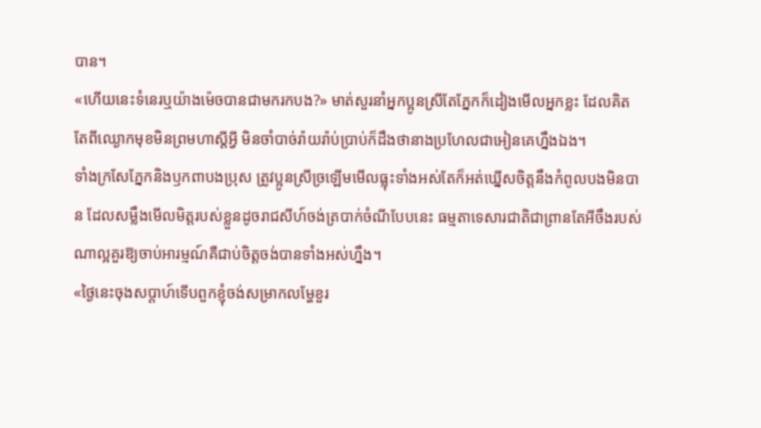បាន។
«ហើយនេះទំនេរឬយ៉ាងម៉េចបានជាមករកបង?» មាត់សួរនាំអ្នកប្អូនស្រីតែភ្នែកក៏ដៀងមើលអ្នកខ្លះ ដែលគិតតែពីឈ្ងោកមុខមិនព្រមហាស្ដីអ្វី មិនចាំបាច់រ៉ាយរ៉ាប់ប្រាប់ក៏ដឹងថានាងប្រហែលជាអៀនគេហ្នឹងឯង។
ទាំងក្រសែភ្នែកនិងឫកពាបងប្រុស ត្រូវប្អូនស្រីច្រឡើមមើលធ្លុះទាំងអស់តែក៏អត់ឃ្នើសចិត្តនឹងកំពូលបងមិនបាន ដែលសម្លឹងមើលមិត្តរបស់ខ្លួនដូចរាជសីហ៍ចង់ត្របាក់ចំណីបែបនេះ ធម្មតាទេសារជាតិជាព្រានតែអីចឹងរបស់ណាល្អគួរឱ្យចាប់អារម្មណ៍គឺជាប់ចិត្តចង់បានទាំងអស់ហ្នឹង។
«ថ្ងៃនេះចុងសប្ដាហ៍ទើបពួកខ្ញុំចង់សម្រាកលម្ហែខួរ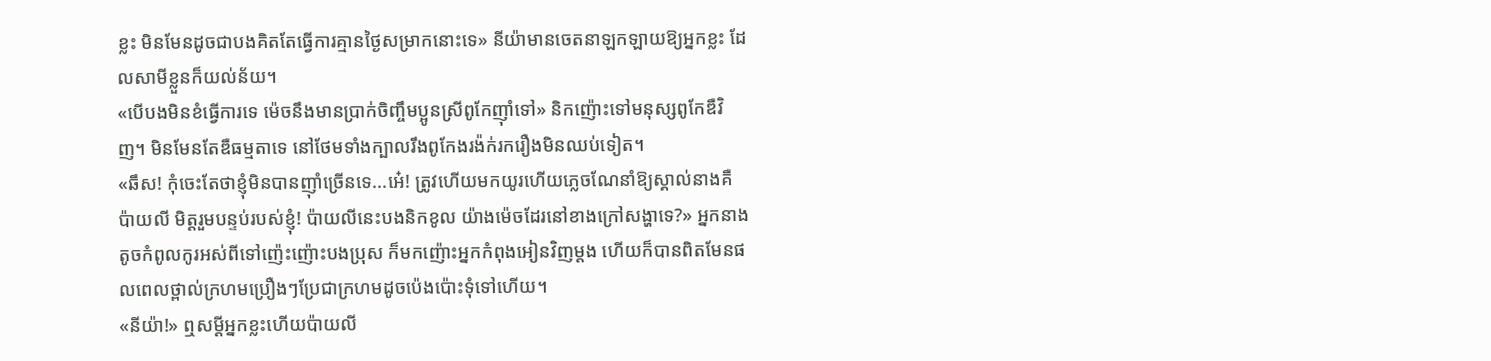ខ្លះ មិនមែនដូចជាបងគិតតែធ្វើការគ្មានថ្ងៃសម្រាកនោះទេ» នីយ៉ាមានចេតនាឡកឡាយឱ្យអ្នកខ្លះ ដែលសាមីខ្លួនក៏យល់ន័យ។
«បើបងមិនខំធ្វើការទេ ម៉េចនឹងមានប្រាក់ចិញ្ចឹមប្អូនស្រីពូកែញ៉ាំទៅ» និកញ៉ោះទៅមនុស្សពូកែឌឺវិញ។ មិនមែនតែឌឺធម្មតាទេ នៅថែមទាំងក្បាលរឹងពូកែងរង៉ក់រករឿងមិនឈប់ទៀត។
«ឆឹស! កុំចេះតែថាខ្ញុំមិនបានញ៉ាំច្រើនទេ...អេ៎! ត្រូវហើយមកយូរហើយភ្លេចណែនាំឱ្យស្គាល់នាងគឺប៉ាយលី មិត្តរួមបន្ទប់របស់ខ្ញុំ! ប៉ាយលីនេះបងនិកខូល យ៉ាងម៉េចដែរនៅខាងក្រៅសង្ហាទេ?» អ្នកនាងតូចកំពូលកូរអស់ពីទៅញ៉េះញ៉ោះបងប្រុស ក៏មកញ៉ោះអ្នកកំពុងអៀនវិញម្ដង ហើយក៏បានពិតមែនផលពេលថ្ពាល់ក្រហមប្រឿងៗប្រែជាក្រហមដូចប៉េងប៉ោះទុំទៅហើយ។
«នីយ៉ា!» ឮសម្ដីអ្នកខ្លះហើយប៉ាយលី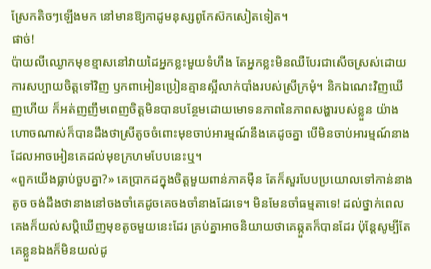ស្រែកតិចៗឡើងមក នៅមានឱ្យកាដូមនុស្សពូកែស៊កសៀតទៀត។
ផាច់!
ប៉ាយលីឈ្ងោកមុខខ្មាសនៅវាយដៃអ្នកខ្លះមួយទំហឹង តែអ្នកខ្លះមិនឈឺបែរជាសើចស្រស់ដោយការសប្បាយចិត្តទៅវិញ ឫកពាអៀនប្រៀនគ្មានស្អីលាក់បាំងរបស់ស្រីក្រមុំ។ និកឯណេះវិញឃើញហើយ ក៏អត់ញញឹមពេញចិត្តមិនបានបន្ថែមដោយមោទនភាពនៃភាពសង្ហារបស់ខ្លួន យ៉ាងហោចណាស់ក៏បានដឹងថាស្រីតូចចំពោះមុខចាប់អារម្មណ៍នឹងគេដូចគ្នា បើមិនចាប់អារម្មណ៍នាងដែលអាចអៀនគេដល់មុខក្រហមបែបនេះឬ។
«ពួកយើងធ្លាប់ចួបគ្នា?» គេប្រាកដក្នុងចិត្តមួយពាន់ភាគម៉ឺន តែក៏សួរបែបប្រយោលទៅកាន់នាងតូច ចង់ដឹងថានាងនៅចងចាំគេដូចគេចងចាំនាងដែរទេ។ មិនមែនចាំធម្មតាទេ! ដល់ថ្នាក់ពេលគេងក៏យល់សប្ដិឃើញមុខតូចមួយនេះដែរ គ្រប់គ្នាអាចនិយាយថាគេឆ្កួតក៏បានដែរ ប៉ុន្តែសូម្បីតែគេខ្លួនឯងក៏មិនយល់ដូ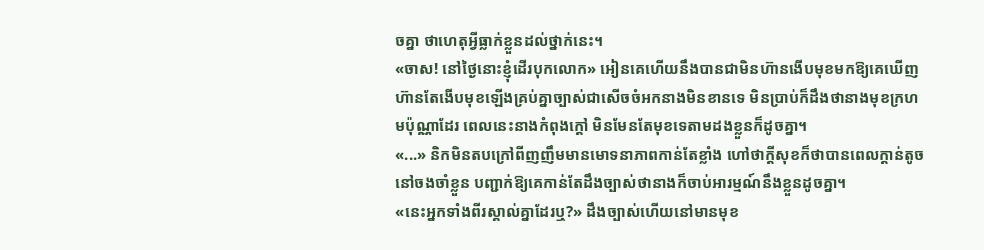ចគ្នា ថាហេតុអ្វីធ្លាក់ខ្លួនដល់ថ្នាក់នេះ។
«ចាស! នៅថ្ងៃនោះខ្ញុំដើរបុកលោក» អៀនគេហើយនឹងបានជាមិនហ៊ានងើបមុខមកឱ្យគេឃើញ ហ៊ានតែងើបមុខឡើងគ្រប់គ្នាច្បាស់ជាសើចចំអកនាងមិនខានទេ មិនប្រាប់ក៏ដឹងថានាងមុខក្រហមប៉ុណ្ណាដែរ ពេលនេះនាងកំពុងក្ដៅ មិនមែនតែមុខទេតាមដងខ្លួនក៏ដូចគ្នា។
«...» និកមិនតបក្រៅពីញញឹមមានមោទនាភាពកាន់តែខ្លាំង ហៅថាក្ដីសុខក៏ថាបានពេលក្ដាន់តូចនៅចងចាំខ្លួន បញ្ជាក់ឱ្យគេកាន់តែដឹងច្បាស់ថានាងក៏ចាប់អារម្មណ៍នឹងខ្លួនដូចគ្នា។
«នេះអ្នកទាំងពីរស្គាល់គ្នាដែរឬ?» ដឹងច្បាស់ហើយនៅមានមុខ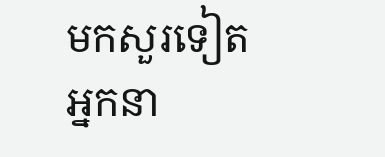មកសួរទៀតអ្នកនា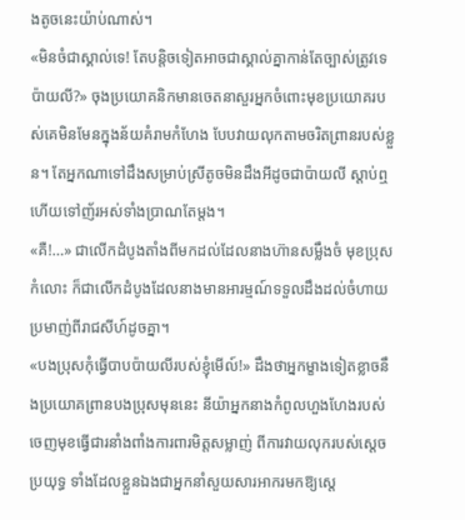ងតូចនេះយ៉ាប់ណាស់។
«មិនចំជាស្គាល់ទេ! តែបន្តិចទៀតអាចជាស្គាល់គ្នាកាន់តែច្បាស់ត្រូវទេ ប៉ាយលី?» ចុងប្រយោគនិកមានចេតនាសួរអ្នកចំពោះមុខប្រយោគរបស់គេមិនមែនក្នុងន័យគំរាមកំហែង បែបវាយលុកតាមចរិតព្រានរបស់ខ្លួន។ តែអ្នកណាទៅដឹងសម្រាប់ស្រីតូចមិនដឹងអីដូចជាប៉ាយលី ស្ដាប់ឮហើយទៅញ័រអស់ទាំងប្រាណតែម្ដង។
«គឺ!...» ជាលើកដំបូងតាំងពីមកដល់ដែលនាងហ៊ានសម្លឹងចំ មុខប្រុសកំលោះ ក៏ជាលើកដំបូងដែលនាងមានអារម្មណ៍ទទួលដឹងដល់ចំហាយប្រមាញ់ពីរាជសីហ៍ដូចគ្នា។
«បងប្រុសកុំធ្វើបាបប៉ាយលីរបស់ខ្ញុំមើល៍!» ដឹងថាអ្នកម្ខាងទៀតខ្លាចនឹងប្រយោគព្រានបងប្រុសមុននេះ នីយ៉ាអ្នកនាងកំពូលហួងហែងរបស់ ចេញមុខធ្វើជារនាំងពាំងការពារមិត្តសម្លាញ់ ពីការវាយលុករបស់ស្ដេចប្រយុទ្ធ ទាំងដែលខ្លួនឯងជាអ្នកនាំសួយសារអាករមកឱ្យស្ដេ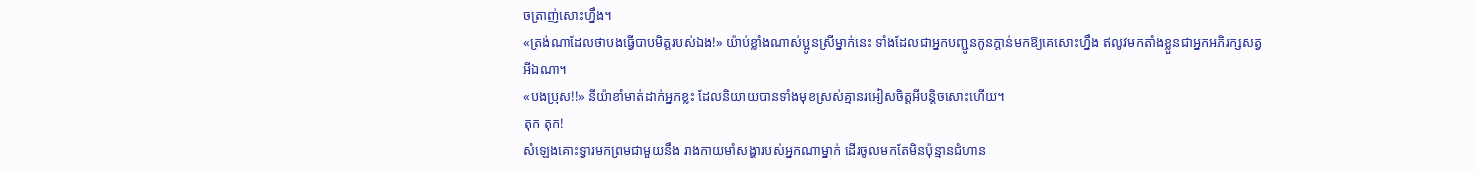ចត្រាញ់សោះហ្នឹង។
«ត្រង់ណាដែលថាបងធ្វើបាបមិត្តរបស់ឯង!» យ៉ាប់ខ្លាំងណាស់ប្អូនស្រីម្នាក់នេះ ទាំងដែលជាអ្នកបញ្ជូនកូនក្ដាន់មកឱ្យគេសោះហ្នឹង ឥលូវមកតាំងខ្លួនជាអ្នកអភិរក្សសត្វអីឯណា។
«បងប្រុស!!» នីយ៉ាខាំមាត់ដាក់អ្នកខ្លះ ដែលនិយាយបានទាំងមុខស្រស់គ្មានរអៀសចិត្តអីបន្តិចសោះហើយ។
តុក តុក!
សំឡេងគោះទ្វារមកព្រមជាមួយនឹង រាងកាយមាំសង្ហារបស់អ្នកណាម្នាក់ ដើរចូលមកតែមិនប៉ុន្មានជំហាន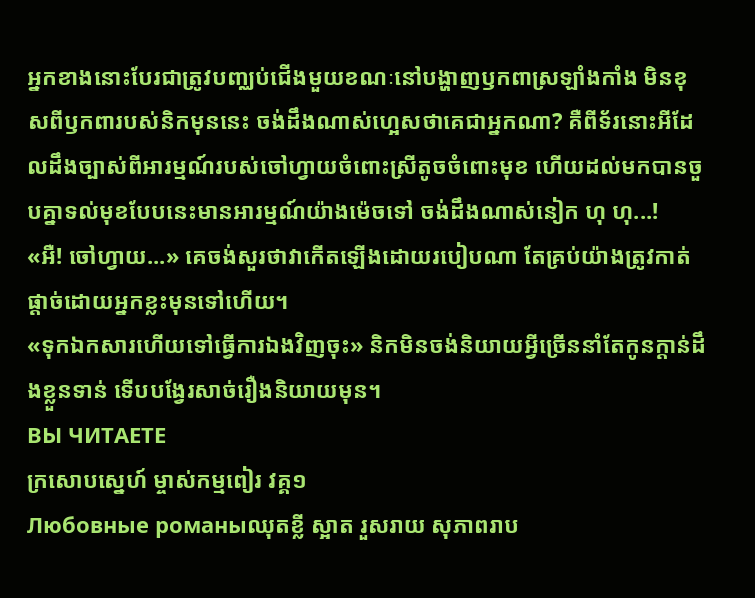អ្នកខាងនោះបែរជាត្រូវបញ្ឈប់ជើងមួយខណៈនៅបង្ហាញឫកពាស្រឡាំងកាំង មិនខុសពីឫកពារបស់និកមុននេះ ចង់ដឹងណាស់ហ្អេសថាគេជាអ្នកណា? គឺពីទ័រនោះអីដែលដឹងច្បាស់ពីអារម្មណ៍របស់ចៅហ្វាយចំពោះស្រីតូចចំពោះមុខ ហើយដល់មកបានចួបគ្នាទល់មុខបែបនេះមានអារម្មណ៍យ៉ាងម៉េចទៅ ចង់ដឹងណាស់នៀក ហុ ហុ...!
«អឺ! ចៅហ្វាយ...» គេចង់សួរថាវាកើតឡើងដោយរបៀបណា តែគ្រប់យ៉ាងត្រូវកាត់ផ្ដាច់ដោយអ្នកខ្លះមុនទៅហើយ។
«ទុកឯកសារហើយទៅធ្វើការឯងវិញចុះ» និកមិនចង់និយាយអ្វីច្រើននាំតែកូនក្ដាន់ដឹងខ្លួនទាន់ ទើបបង្វែរសាច់រឿងនិយាយមុន។
ВЫ ЧИТАЕТЕ
ក្រសោបស្នេហ៍ ម្ចាស់កម្មពៀរ វគ្គ១
Любовные романыឈុតខ្លី ស្អាត រួសរាយ សុភាពរាប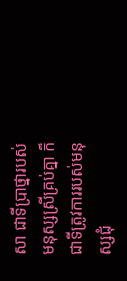សា ជាទីប្រាថ្នារបស់មនុស្សស្រីគ្រប់គ្នា ក៏ជាទីត្រូវការរបស់មនុស្សជុំ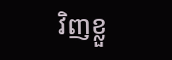វិញខ្លួ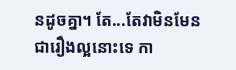នដូចគ្នា។ តែ...តែវាមិនមែនជារឿងល្អនោះទេ កា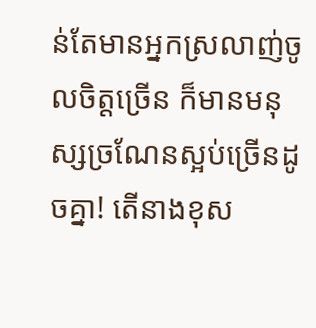ន់តែមានអ្នកស្រលាញ់ចូលចិត្តច្រើន ក៏មានមនុស្សច្រណែនស្អប់ច្រើនដូចគ្នា! តើនាងខុស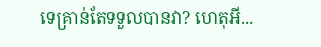ទេគ្រាន់តែទទួលបានវា? ហេតុអី...